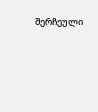შერჩეული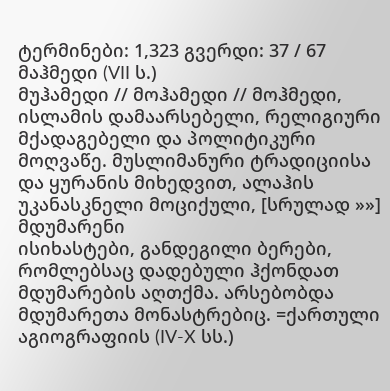ტერმინები: 1,323 გვერდი: 37 / 67
მაჰმედი (VII ს.)
მუჰამედი // მოჰამედი // მოჰმედი, ისლამის დამაარსებელი, რელიგიური მქადაგებელი და პოლიტიკური მოღვაწე. მუსლიმანური ტრადიციისა და ყურანის მიხედვით, ალაჰის უკანასკნელი მოციქული, [სრულად »»]
მდუმარენი
ისიხასტები, განდეგილი ბერები, რომლებსაც დადებული ჰქონდათ მდუმარების აღთქმა. არსებობდა მდუმარეთა მონასტრებიც. =ქართული აგიოგრაფიის (IV-X სს.)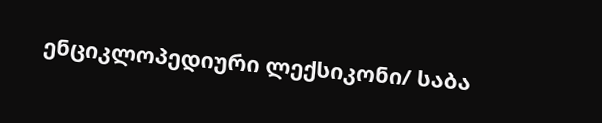ენციკლოპედიური ლექსიკონი/ საბა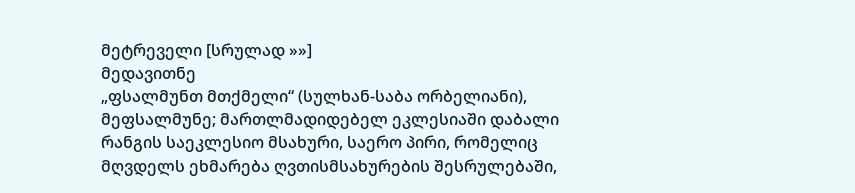მეტრეველი [სრულად »»]
მედავითნე
„ფსალმუნთ მთქმელი“ (სულხან-საბა ორბელიანი), მეფსალმუნე; მართლმადიდებელ ეკლესიაში დაბალი რანგის საეკლესიო მსახური, საერო პირი, რომელიც მღვდელს ეხმარება ღვთისმსახურების შესრულებაში,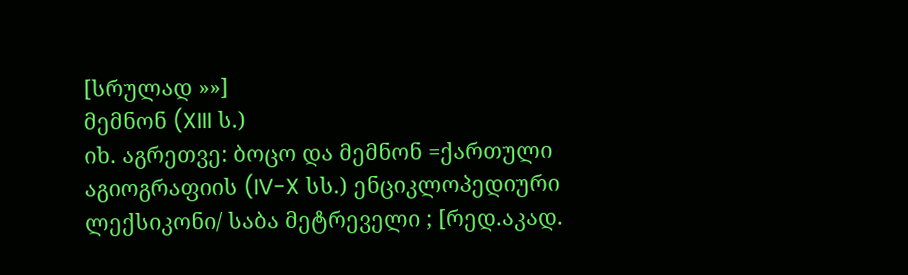[სრულად »»]
მემნონ (XIII ს.)
იხ. აგრეთვე: ბოცო და მემნონ =ქართული აგიოგრაფიის (IV-X სს.) ენციკლოპედიური ლექსიკონი/ საბა მეტრეველი ; [რედ.აკად.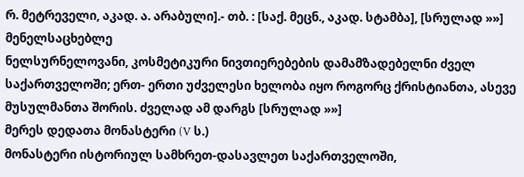რ. მეტრეველი, აკად. ა. არაბული].- თბ. : [საქ. მეცნ., აკად. სტამბა], [სრულად »»]
მენელსაცხებლე
ნელსურნელოვანი, კოსმეტიკური ნივთიერებების დამამზადებელნი ძველ საქართველოში; ერთ- ერთი უძველესი ხელობა იყო როგორც ქრისტიანთა, ასევე მუსულმანთა შორის. ძველად ამ დარგს [სრულად »»]
მერეს დედათა მონასტერი (V ს.)
მონასტერი ისტორიულ სამხრეთ-დასავლეთ საქართველოში,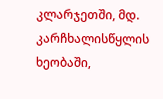კლარჯეთში, მდ. კარჩხალისწყლის ხეობაში,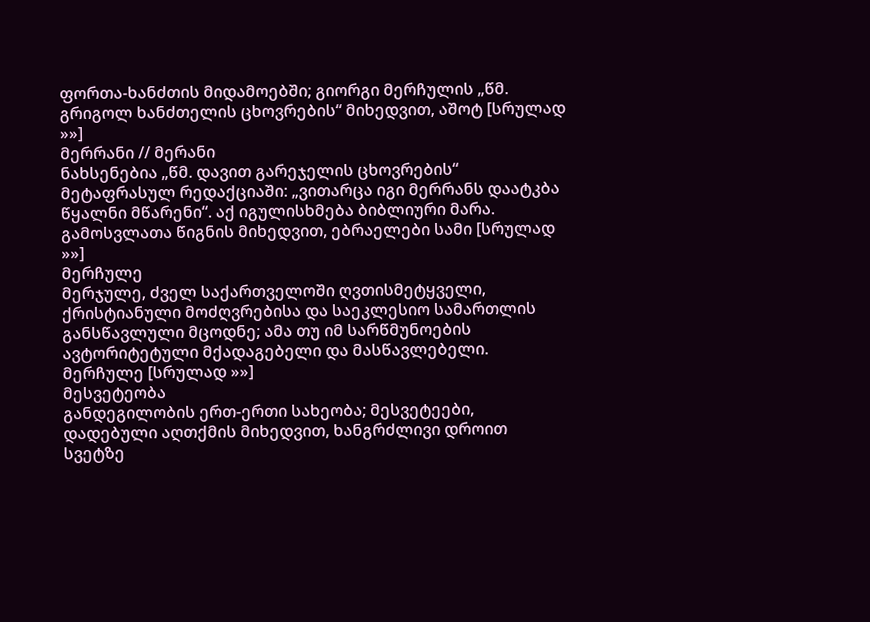ფორთა-ხანძთის მიდამოებში; გიორგი მერჩულის „წმ. გრიგოლ ხანძთელის ცხოვრების“ მიხედვით, აშოტ [სრულად »»]
მერრანი // მერანი
ნახსენებია „წმ. დავით გარეჯელის ცხოვრების“ მეტაფრასულ რედაქციაში: „ვითარცა იგი მერრანს დაატკბა წყალნი მწარენი“. აქ იგულისხმება ბიბლიური მარა. გამოსვლათა წიგნის მიხედვით, ებრაელები სამი [სრულად »»]
მერჩულე
მერჯულე, ძველ საქართველოში ღვთისმეტყველი, ქრისტიანული მოძღვრებისა და საეკლესიო სამართლის განსწავლული მცოდნე; ამა თუ იმ სარწმუნოების ავტორიტეტული მქადაგებელი და მასწავლებელი. მერჩულე [სრულად »»]
მესვეტეობა
განდეგილობის ერთ-ერთი სახეობა; მესვეტეები, დადებული აღთქმის მიხედვით, ხანგრძლივი დროით სვეტზე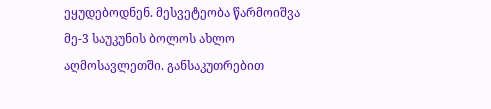ეყუდებოდნენ. მესვეტეობა წარმოიშვა მე-3 საუკუნის ბოლოს ახლო აღმოსავლეთში. განსაკუთრებით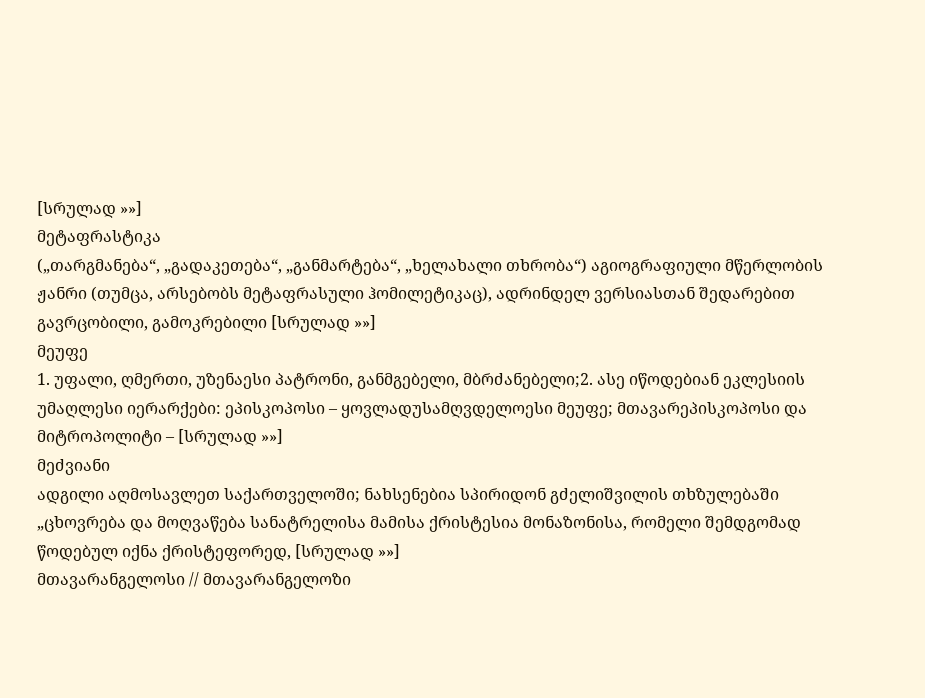[სრულად »»]
მეტაფრასტიკა
(„თარგმანება“, „გადაკეთება“, „განმარტება“, „ხელახალი თხრობა“) აგიოგრაფიული მწერლობის ჟანრი (თუმცა, არსებობს მეტაფრასული ჰომილეტიკაც), ადრინდელ ვერსიასთან შედარებით გავრცობილი, გამოკრებილი [სრულად »»]
მეუფე
1. უფალი, ღმერთი, უზენაესი პატრონი, განმგებელი, მბრძანებელი;2. ასე იწოდებიან ეკლესიის უმაღლესი იერარქები: ეპისკოპოსი – ყოვლადუსამღვდელოესი მეუფე; მთავარეპისკოპოსი და მიტროპოლიტი – [სრულად »»]
მეძვიანი
ადგილი აღმოსავლეთ საქართველოში; ნახსენებია სპირიდონ გძელიშვილის თხზულებაში „ცხოვრება და მოღვაწება სანატრელისა მამისა ქრისტესია მონაზონისა, რომელი შემდგომად წოდებულ იქნა ქრისტეფორედ, [სრულად »»]
მთავარანგელოსი // მთავარანგელოზი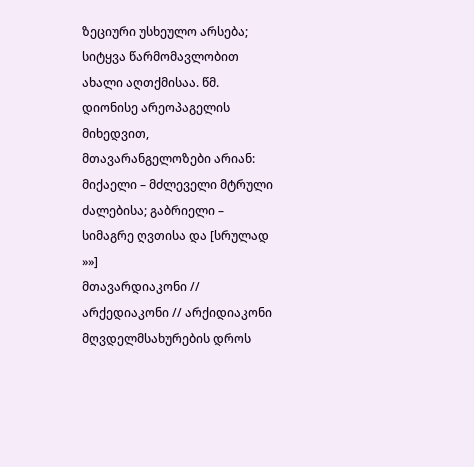ზეციური უსხეულო არსება; სიტყვა წარმომავლობით ახალი აღთქმისაა. წმ. დიონისე არეოპაგელის მიხედვით, მთავარანგელოზები არიან: მიქაელი – მძლეველი მტრული ძალებისა; გაბრიელი – სიმაგრე ღვთისა და [სრულად »»]
მთავარდიაკონი // არქედიაკონი // არქიდიაკონი
მღვდელმსახურების დროს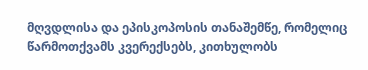მღვდლისა და ეპისკოპოსის თანაშემწე, რომელიც წარმოთქვამს კვერექსებს, კითხულობს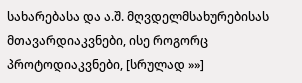სახარებასა და ა.შ. მღვდელმსახურებისას მთავარდიაკვნები, ისე როგორც პროტოდიაკვნები, [სრულად »»]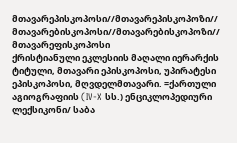მთავარეპისკოპოსი//მთავარეპისკოპოზი// მთავარებისკოპოსი//მთავარებისკოპოზი// მთავარეფისკოპოსი
ქრისტიანული ეკლესიის მაღალი იერარქის ტიტული, მთავარი ეპისკოპოსი, უპირატესი ეპისკოპოსი, მღვდელმთავარი. =ქართული აგიოგრაფიის (IV-X სს.) ენციკლოპედიური ლექსიკონი/ საბა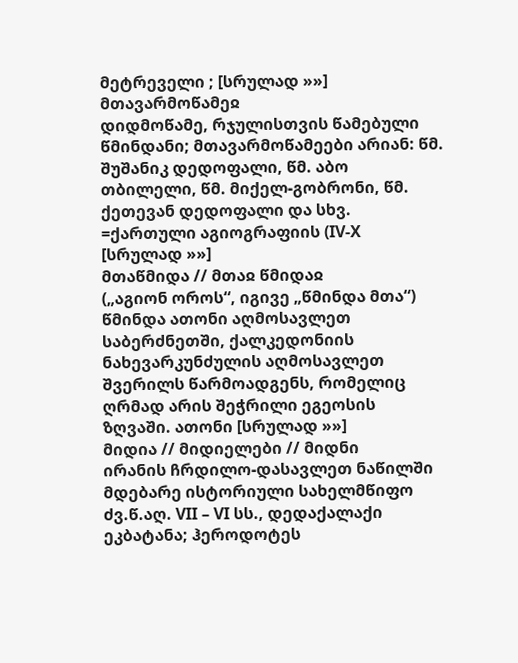მეტრეველი ; [სრულად »»]
მთავარმოწამეჲ
დიდმოწამე, რჯულისთვის წამებული წმინდანი; მთავარმოწამეები არიან: წმ. შუშანიკ დედოფალი, წმ. აბო თბილელი, წმ. მიქელ-გობრონი, წმ. ქეთევან დედოფალი და სხვ. =ქართული აგიოგრაფიის (IV-X [სრულად »»]
მთაწმიდა // მთაჲ წმიდაჲ
(„აგიონ ოროს“, იგივე „წმინდა მთა“) წმინდა ათონი აღმოსავლეთ საბერძნეთში, ქალკედონიის ნახევარკუნძულის აღმოსავლეთ შვერილს წარმოადგენს, რომელიც ღრმად არის შეჭრილი ეგეოსის ზღვაში. ათონი [სრულად »»]
მიდია // მიდიელები // მიდნი
ირანის ჩრდილო-დასავლეთ ნაწილში მდებარე ისტორიული სახელმწიფო ძვ.წ.აღ. VII – VI სს., დედაქალაქი ეკბატანა; ჰეროდოტეს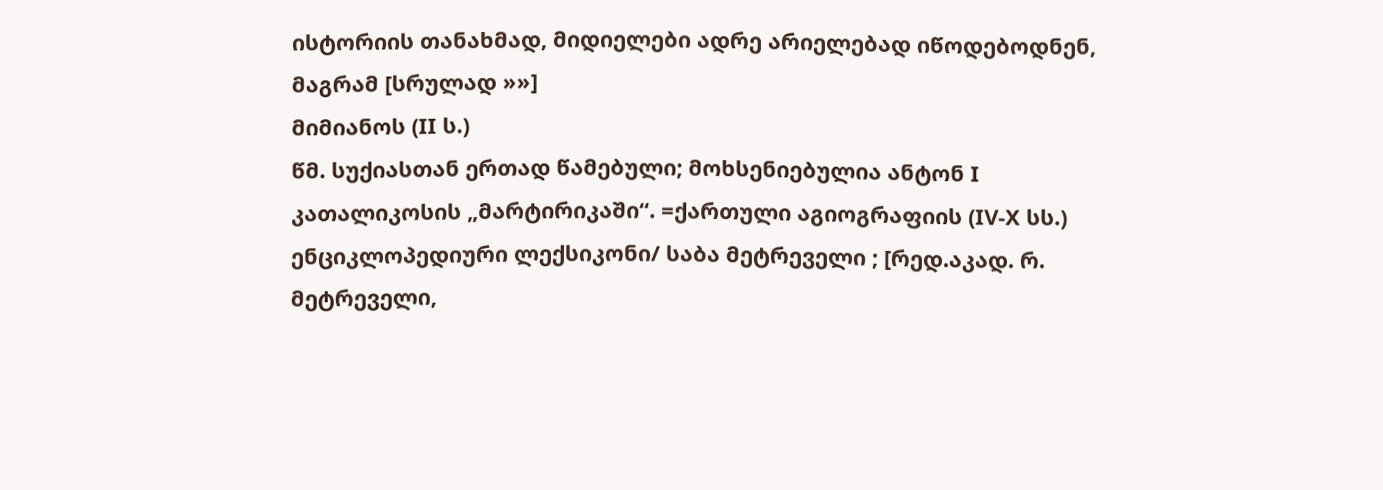ისტორიის თანახმად, მიდიელები ადრე არიელებად იწოდებოდნენ, მაგრამ [სრულად »»]
მიმიანოს (II ს.)
წმ. სუქიასთან ერთად წამებული; მოხსენიებულია ანტონ I კათალიკოსის „მარტირიკაში“. =ქართული აგიოგრაფიის (IV-X სს.) ენციკლოპედიური ლექსიკონი/ საბა მეტრეველი ; [რედ.აკად. რ. მეტრეველი,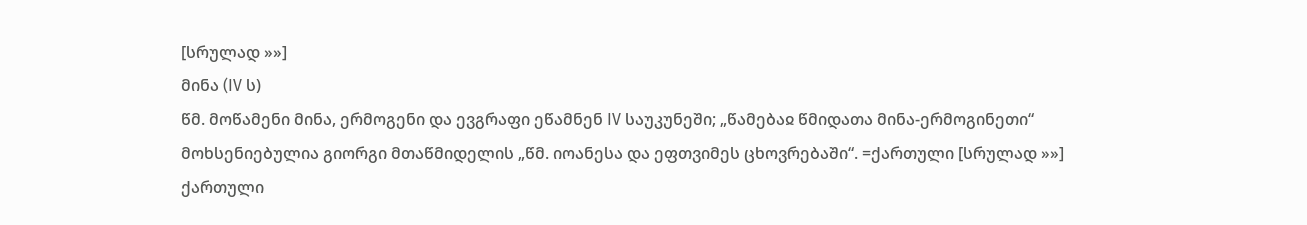[სრულად »»]
მინა (IV ს)
წმ. მოწამენი მინა, ერმოგენი და ევგრაფი ეწამნენ IV საუკუნეში; „წამებაჲ წმიდათა მინა-ერმოგინეთი“ მოხსენიებულია გიორგი მთაწმიდელის „წმ. იოანესა და ეფთვიმეს ცხოვრებაში“. =ქართული [სრულად »»]
ქართული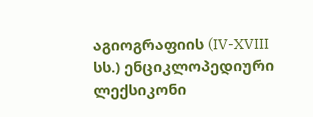აგიოგრაფიის (IV-XVIII სს.) ენციკლოპედიური ლექსიკონი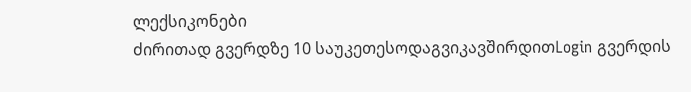ლექსიკონები
ძირითად გვერდზე 10 საუკეთესოდაგვიკავშირდითLogin გვერდის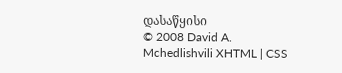დასაწყისი
© 2008 David A. Mchedlishvili XHTML | CSS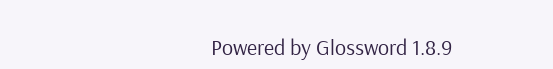Powered by Glossword 1.8.9